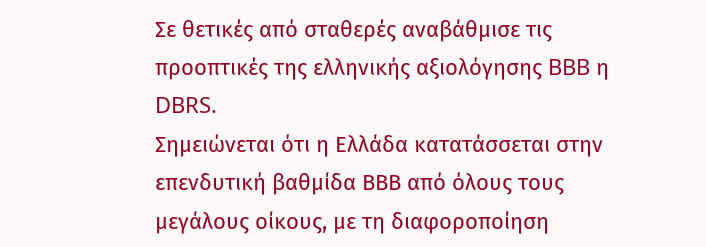Σε θετικές από σταθερές αναβάθμισε τις προοπτικές της ελληνικής αξιολόγησης BBB η DBRS.
Σημειώνεται ότι η Ελλάδα κατατάσσεται στην επενδυτική βαθμίδα ΒΒΒ από όλους τους μεγάλους οίκους, με τη διαφοροποίηση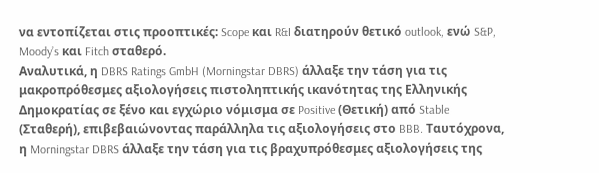να εντοπίζεται στις προοπτικές: Scope και R&I διατηρούν θετικό outlook, ενώ S&P, Moody’s και Fitch σταθερό.
Αναλυτικά, η DBRS Ratings GmbH (Morningstar DBRS) άλλαξε την τάση για τις μακροπρόθεσμες αξιολογήσεις πιστοληπτικής ικανότητας της Ελληνικής Δημοκρατίας σε ξένο και εγχώριο νόμισμα σε Positive (Θετική) από Stable (Σταθερή), επιβεβαιώνοντας παράλληλα τις αξιολογήσεις στο BBB. Ταυτόχρονα, η Morningstar DBRS άλλαξε την τάση για τις βραχυπρόθεσμες αξιολογήσεις της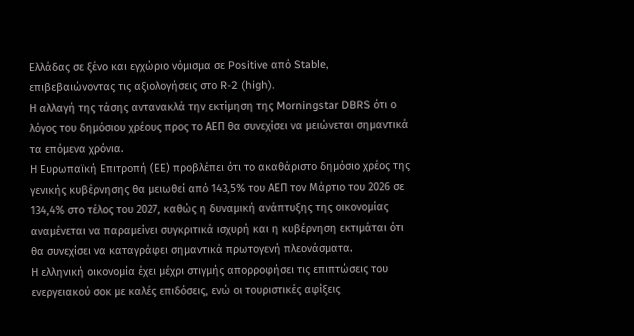Ελλάδας σε ξένο και εγχώριο νόμισμα σε Positive από Stable, επιβεβαιώνοντας τις αξιολογήσεις στο R-2 (high).
Η αλλαγή της τάσης αντανακλά την εκτίμηση της Morningstar DBRS ότι ο λόγος του δημόσιου χρέους προς το ΑΕΠ θα συνεχίσει να μειώνεται σημαντικά τα επόμενα χρόνια.
Η Ευρωπαϊκή Επιτροπή (ΕΕ) προβλέπει ότι το ακαθάριστο δημόσιο χρέος της γενικής κυβέρνησης θα μειωθεί από 143,5% του ΑΕΠ τον Μάρτιο του 2026 σε 134,4% στο τέλος του 2027, καθώς η δυναμική ανάπτυξης της οικονομίας αναμένεται να παραμείνει συγκριτικά ισχυρή και η κυβέρνηση εκτιμάται ότι θα συνεχίσει να καταγράφει σημαντικά πρωτογενή πλεονάσματα.
Η ελληνική οικονομία έχει μέχρι στιγμής απορροφήσει τις επιπτώσεις του ενεργειακού σοκ με καλές επιδόσεις, ενώ οι τουριστικές αφίξεις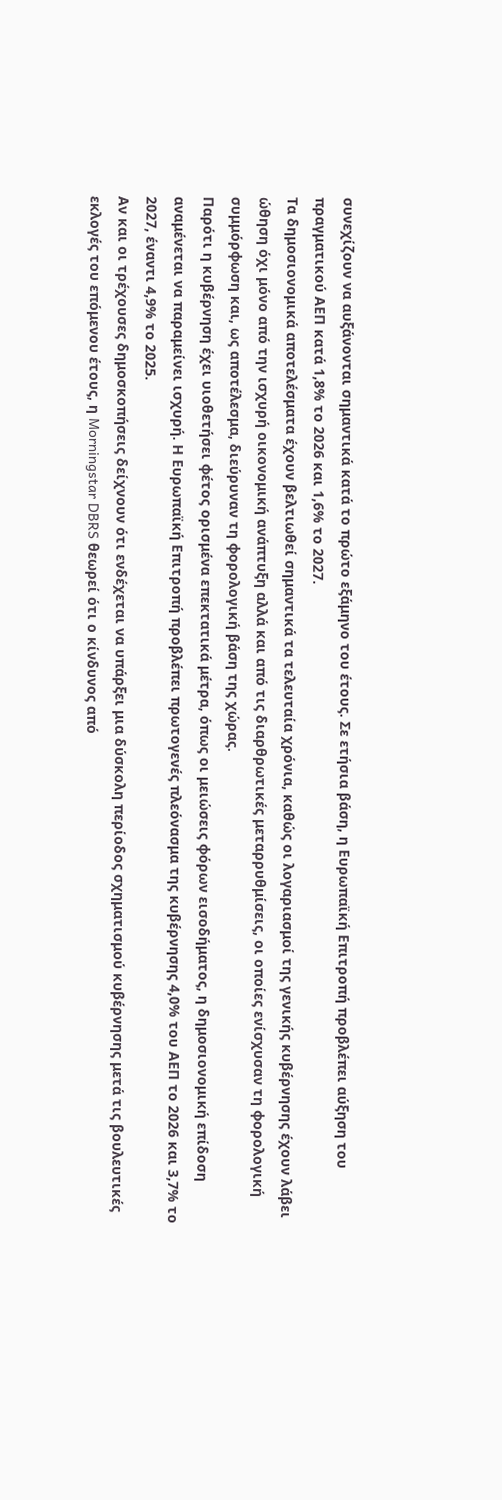συνεχίζουν να αυξάνονται σημαντικά κατά το πρώτο εξάμηνο του έτους. Σε ετήσια βάση, η Ευρωπαϊκή Επιτροπή προβλέπει αύξηση του πραγματικού ΑΕΠ κατά 1,8% το 2026 και 1,6% το 2027.
Τα δημοσιονομικά αποτελέσματα έχουν βελτιωθεί σημαντικά τα τελευταία χρόνια, καθώς οι λογαριασμοί της γενικής κυβέρνησης έχουν λάβει ώθηση όχι μόνο από την ισχυρή οικονομική ανάπτυξη αλλά και από τις διαρθρωτικές μεταρρυθμίσεις, οι οποίες ενίσχυσαν τη φορολογική συμμόρφωση και, ως αποτέλεσμα, διεύρυναν τη φορολογική βάση της χώρας.
Παρότι η κυβέρνηση έχει υιοθετήσει φέτος ορισμένα επεκτατικά μέτρα, όπως οι μειώσεις φόρων εισοδήματος, η δημοσιονομική επίδοση αναμένεται να παραμείνει ισχυρή. Η Ευρωπαϊκή Επιτροπή προβλέπει πρωτογενές πλεόνασμα της κυβέρνησης 4,0% του ΑΕΠ το 2026 και 3,7% το 2027, έναντι 4,9% το 2025.
Αν και οι τρέχουσες δημοσκοπήσεις δείχνουν ότι ενδέχεται να υπάρξει μια δύσκολη περίοδος σχηματισμού κυβέρνησης μετά τις βουλευτικές εκλογές του επόμενου έτους, η Morningstar DBRS θεωρεί ότι ο κίνδυνος από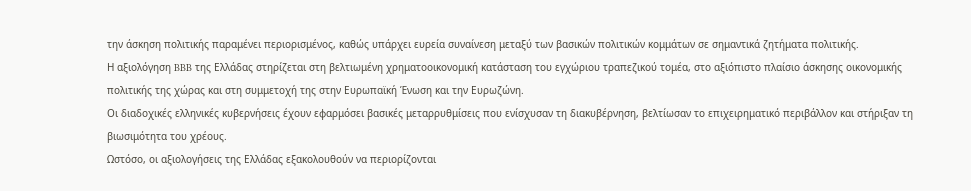την άσκηση πολιτικής παραμένει περιορισμένος, καθώς υπάρχει ευρεία συναίνεση μεταξύ των βασικών πολιτικών κομμάτων σε σημαντικά ζητήματα πολιτικής.
Η αξιολόγηση BBB της Ελλάδας στηρίζεται στη βελτιωμένη χρηματοοικονομική κατάσταση του εγχώριου τραπεζικού τομέα, στο αξιόπιστο πλαίσιο άσκησης οικονομικής πολιτικής της χώρας και στη συμμετοχή της στην Ευρωπαϊκή Ένωση και την Ευρωζώνη.
Οι διαδοχικές ελληνικές κυβερνήσεις έχουν εφαρμόσει βασικές μεταρρυθμίσεις που ενίσχυσαν τη διακυβέρνηση, βελτίωσαν το επιχειρηματικό περιβάλλον και στήριξαν τη βιωσιμότητα του χρέους.
Ωστόσο, οι αξιολογήσεις της Ελλάδας εξακολουθούν να περιορίζονται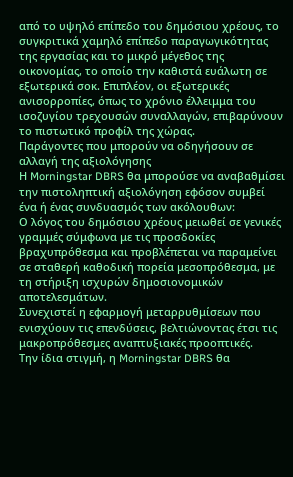από το υψηλό επίπεδο του δημόσιου χρέους, το συγκριτικά χαμηλό επίπεδο παραγωγικότητας της εργασίας και το μικρό μέγεθος της οικονομίας, το οποίο την καθιστά ευάλωτη σε εξωτερικά σοκ. Επιπλέον, οι εξωτερικές ανισορροπίες, όπως το χρόνιο έλλειμμα του ισοζυγίου τρεχουσών συναλλαγών, επιβαρύνουν το πιστωτικό προφίλ της χώρας.
Παράγοντες που μπορούν να οδηγήσουν σε αλλαγή της αξιολόγησης
Η Morningstar DBRS θα μπορούσε να αναβαθμίσει την πιστοληπτική αξιολόγηση εφόσον συμβεί ένα ή ένας συνδυασμός των ακόλουθων:
Ο λόγος του δημόσιου χρέους μειωθεί σε γενικές γραμμές σύμφωνα με τις προσδοκίες βραχυπρόθεσμα και προβλέπεται να παραμείνει σε σταθερή καθοδική πορεία μεσοπρόθεσμα, με τη στήριξη ισχυρών δημοσιονομικών αποτελεσμάτων.
Συνεχιστεί η εφαρμογή μεταρρυθμίσεων που ενισχύουν τις επενδύσεις, βελτιώνοντας έτσι τις μακροπρόθεσμες αναπτυξιακές προοπτικές.
Την ίδια στιγμή, η Morningstar DBRS θα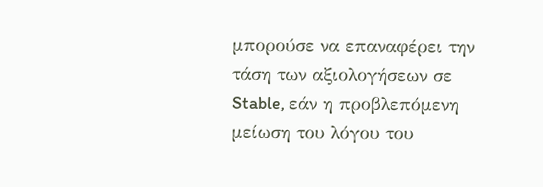μπορούσε να επαναφέρει την τάση των αξιολογήσεων σε Stable, εάν η προβλεπόμενη μείωση του λόγου του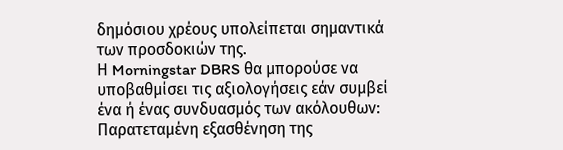δημόσιου χρέους υπολείπεται σημαντικά των προσδοκιών της.
Η Morningstar DBRS θα μπορούσε να υποβαθμίσει τις αξιολογήσεις εάν συμβεί ένα ή ένας συνδυασμός των ακόλουθων:
Παρατεταμένη εξασθένηση της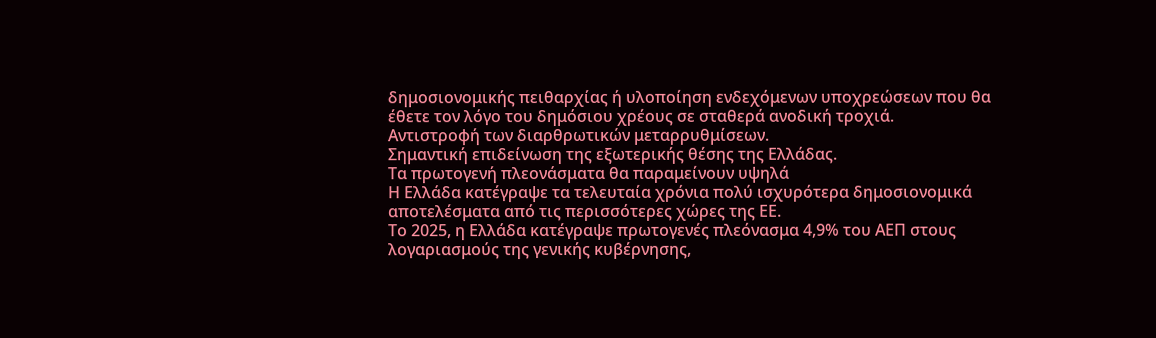δημοσιονομικής πειθαρχίας ή υλοποίηση ενδεχόμενων υποχρεώσεων που θα έθετε τον λόγο του δημόσιου χρέους σε σταθερά ανοδική τροχιά.
Αντιστροφή των διαρθρωτικών μεταρρυθμίσεων.
Σημαντική επιδείνωση της εξωτερικής θέσης της Ελλάδας.
Τα πρωτογενή πλεονάσματα θα παραμείνουν υψηλά
Η Ελλάδα κατέγραψε τα τελευταία χρόνια πολύ ισχυρότερα δημοσιονομικά αποτελέσματα από τις περισσότερες χώρες της ΕΕ.
Το 2025, η Ελλάδα κατέγραψε πρωτογενές πλεόνασμα 4,9% του ΑΕΠ στους λογαριασμούς της γενικής κυβέρνησης,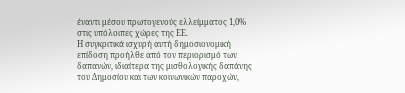έναντι μέσου πρωτογενούς ελλείμματος 1,0% στις υπόλοιπες χώρες της ΕΕ.
Η συγκριτικά ισχυρή αυτή δημοσιονομική επίδοση προήλθε από τον περιορισμό των δαπανών, ιδιαίτερα της μισθολογικής δαπάνης του Δημοσίου και των κοινωνικών παροχών,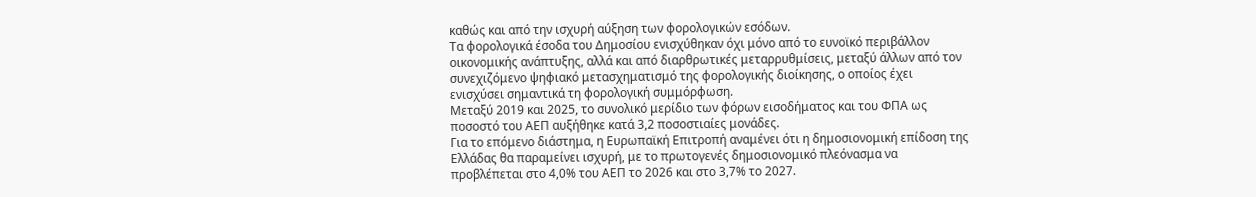καθώς και από την ισχυρή αύξηση των φορολογικών εσόδων.
Τα φορολογικά έσοδα του Δημοσίου ενισχύθηκαν όχι μόνο από το ευνοϊκό περιβάλλον οικονομικής ανάπτυξης, αλλά και από διαρθρωτικές μεταρρυθμίσεις, μεταξύ άλλων από τον συνεχιζόμενο ψηφιακό μετασχηματισμό της φορολογικής διοίκησης, ο οποίος έχει ενισχύσει σημαντικά τη φορολογική συμμόρφωση.
Μεταξύ 2019 και 2025, το συνολικό μερίδιο των φόρων εισοδήματος και του ΦΠΑ ως ποσοστό του ΑΕΠ αυξήθηκε κατά 3,2 ποσοστιαίες μονάδες.
Για το επόμενο διάστημα, η Ευρωπαϊκή Επιτροπή αναμένει ότι η δημοσιονομική επίδοση της Ελλάδας θα παραμείνει ισχυρή, με το πρωτογενές δημοσιονομικό πλεόνασμα να προβλέπεται στο 4,0% του ΑΕΠ το 2026 και στο 3,7% το 2027.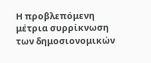Η προβλεπόμενη μέτρια συρρίκνωση των δημοσιονομικών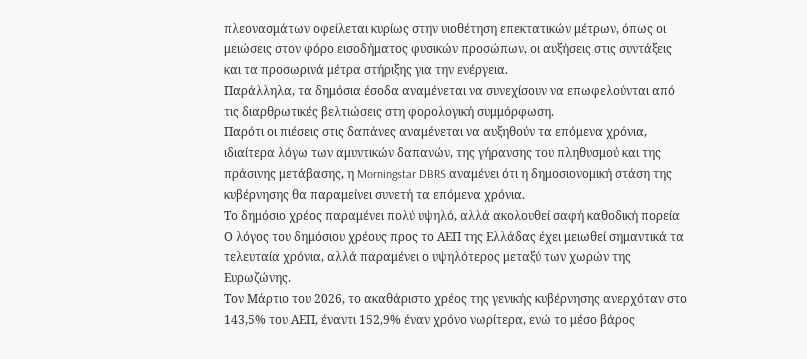πλεονασμάτων οφείλεται κυρίως στην υιοθέτηση επεκτατικών μέτρων, όπως οι μειώσεις στον φόρο εισοδήματος φυσικών προσώπων, οι αυξήσεις στις συντάξεις και τα προσωρινά μέτρα στήριξης για την ενέργεια.
Παράλληλα, τα δημόσια έσοδα αναμένεται να συνεχίσουν να επωφελούνται από τις διαρθρωτικές βελτιώσεις στη φορολογική συμμόρφωση.
Παρότι οι πιέσεις στις δαπάνες αναμένεται να αυξηθούν τα επόμενα χρόνια, ιδιαίτερα λόγω των αμυντικών δαπανών, της γήρανσης του πληθυσμού και της πράσινης μετάβασης, η Morningstar DBRS αναμένει ότι η δημοσιονομική στάση της κυβέρνησης θα παραμείνει συνετή τα επόμενα χρόνια.
Το δημόσιο χρέος παραμένει πολύ υψηλό, αλλά ακολουθεί σαφή καθοδική πορεία
Ο λόγος του δημόσιου χρέους προς το ΑΕΠ της Ελλάδας έχει μειωθεί σημαντικά τα τελευταία χρόνια, αλλά παραμένει ο υψηλότερος μεταξύ των χωρών της Ευρωζώνης.
Τον Μάρτιο του 2026, το ακαθάριστο χρέος της γενικής κυβέρνησης ανερχόταν στο 143,5% του ΑΕΠ, έναντι 152,9% έναν χρόνο νωρίτερα, ενώ το μέσο βάρος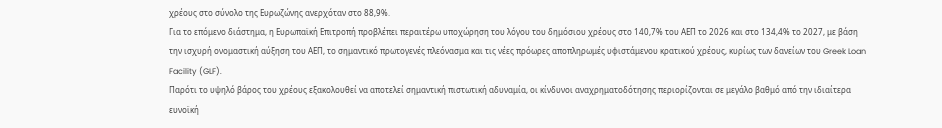χρέους στο σύνολο της Ευρωζώνης ανερχόταν στο 88,9%.
Για το επόμενο διάστημα, η Ευρωπαϊκή Επιτροπή προβλέπει περαιτέρω υποχώρηση του λόγου του δημόσιου χρέους στο 140,7% του ΑΕΠ το 2026 και στο 134,4% το 2027, με βάση την ισχυρή ονομαστική αύξηση του ΑΕΠ, το σημαντικό πρωτογενές πλεόνασμα και τις νέες πρόωρες αποπληρωμές υφιστάμενου κρατικού χρέους, κυρίως των δανείων του Greek Loan Facility (GLF).
Παρότι το υψηλό βάρος του χρέους εξακολουθεί να αποτελεί σημαντική πιστωτική αδυναμία, οι κίνδυνοι αναχρηματοδότησης περιορίζονται σε μεγάλο βαθμό από την ιδιαίτερα ευνοϊκή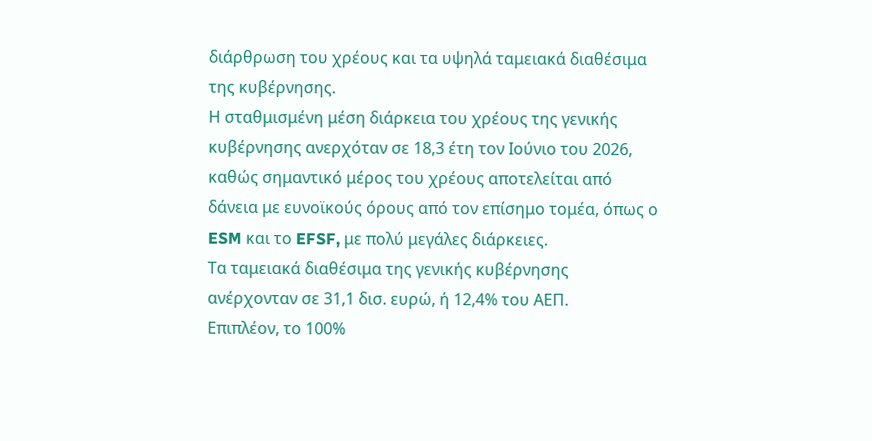διάρθρωση του χρέους και τα υψηλά ταμειακά διαθέσιμα της κυβέρνησης.
Η σταθμισμένη μέση διάρκεια του χρέους της γενικής κυβέρνησης ανερχόταν σε 18,3 έτη τον Ιούνιο του 2026, καθώς σημαντικό μέρος του χρέους αποτελείται από δάνεια με ευνοϊκούς όρους από τον επίσημο τομέα, όπως ο ESM και το EFSF, με πολύ μεγάλες διάρκειες.
Τα ταμειακά διαθέσιμα της γενικής κυβέρνησης ανέρχονταν σε 31,1 δισ. ευρώ, ή 12,4% του ΑΕΠ.
Επιπλέον, το 100%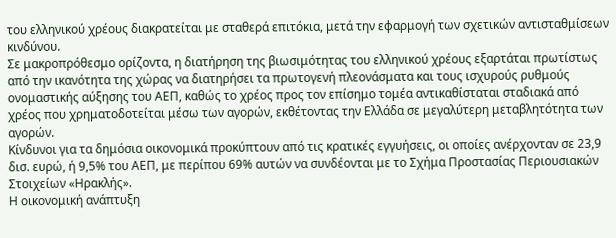του ελληνικού χρέους διακρατείται με σταθερά επιτόκια, μετά την εφαρμογή των σχετικών αντισταθμίσεων κινδύνου.
Σε μακροπρόθεσμο ορίζοντα, η διατήρηση της βιωσιμότητας του ελληνικού χρέους εξαρτάται πρωτίστως από την ικανότητα της χώρας να διατηρήσει τα πρωτογενή πλεονάσματα και τους ισχυρούς ρυθμούς ονομαστικής αύξησης του ΑΕΠ, καθώς το χρέος προς τον επίσημο τομέα αντικαθίσταται σταδιακά από χρέος που χρηματοδοτείται μέσω των αγορών, εκθέτοντας την Ελλάδα σε μεγαλύτερη μεταβλητότητα των αγορών.
Κίνδυνοι για τα δημόσια οικονομικά προκύπτουν από τις κρατικές εγγυήσεις, οι οποίες ανέρχονταν σε 23,9 δισ. ευρώ, ή 9,5% του ΑΕΠ, με περίπου 69% αυτών να συνδέονται με το Σχήμα Προστασίας Περιουσιακών Στοιχείων «Ηρακλής».
Η οικονομική ανάπτυξη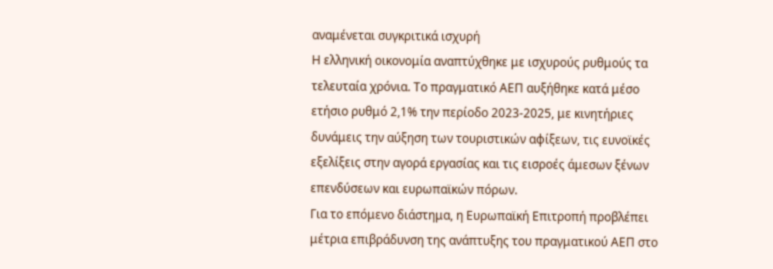αναμένεται συγκριτικά ισχυρή
Η ελληνική οικονομία αναπτύχθηκε με ισχυρούς ρυθμούς τα τελευταία χρόνια. Το πραγματικό ΑΕΠ αυξήθηκε κατά μέσο ετήσιο ρυθμό 2,1% την περίοδο 2023-2025, με κινητήριες δυνάμεις την αύξηση των τουριστικών αφίξεων, τις ευνοϊκές εξελίξεις στην αγορά εργασίας και τις εισροές άμεσων ξένων επενδύσεων και ευρωπαϊκών πόρων.
Για το επόμενο διάστημα, η Ευρωπαϊκή Επιτροπή προβλέπει μέτρια επιβράδυνση της ανάπτυξης του πραγματικού ΑΕΠ στο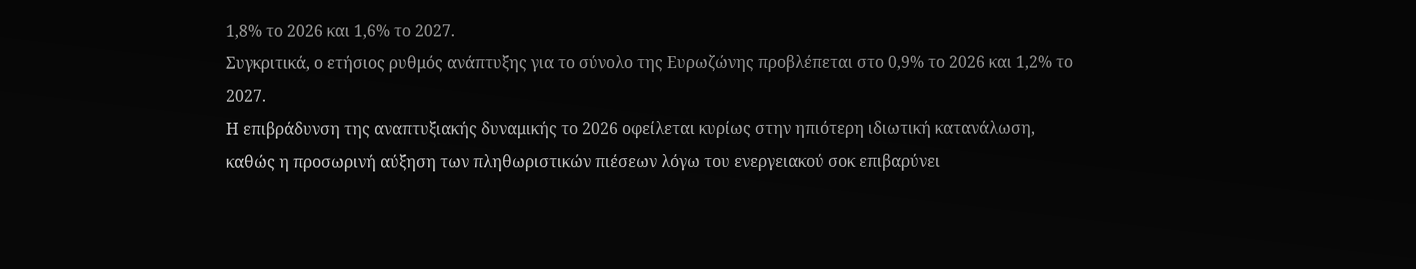1,8% το 2026 και 1,6% το 2027.
Συγκριτικά, ο ετήσιος ρυθμός ανάπτυξης για το σύνολο της Ευρωζώνης προβλέπεται στο 0,9% το 2026 και 1,2% το 2027.
Η επιβράδυνση της αναπτυξιακής δυναμικής το 2026 οφείλεται κυρίως στην ηπιότερη ιδιωτική κατανάλωση, καθώς η προσωρινή αύξηση των πληθωριστικών πιέσεων λόγω του ενεργειακού σοκ επιβαρύνει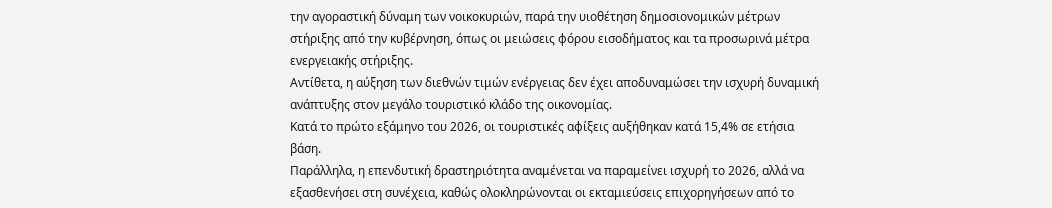την αγοραστική δύναμη των νοικοκυριών, παρά την υιοθέτηση δημοσιονομικών μέτρων στήριξης από την κυβέρνηση, όπως οι μειώσεις φόρου εισοδήματος και τα προσωρινά μέτρα ενεργειακής στήριξης.
Αντίθετα, η αύξηση των διεθνών τιμών ενέργειας δεν έχει αποδυναμώσει την ισχυρή δυναμική ανάπτυξης στον μεγάλο τουριστικό κλάδο της οικονομίας.
Κατά το πρώτο εξάμηνο του 2026, οι τουριστικές αφίξεις αυξήθηκαν κατά 15,4% σε ετήσια βάση.
Παράλληλα, η επενδυτική δραστηριότητα αναμένεται να παραμείνει ισχυρή το 2026, αλλά να εξασθενήσει στη συνέχεια, καθώς ολοκληρώνονται οι εκταμιεύσεις επιχορηγήσεων από το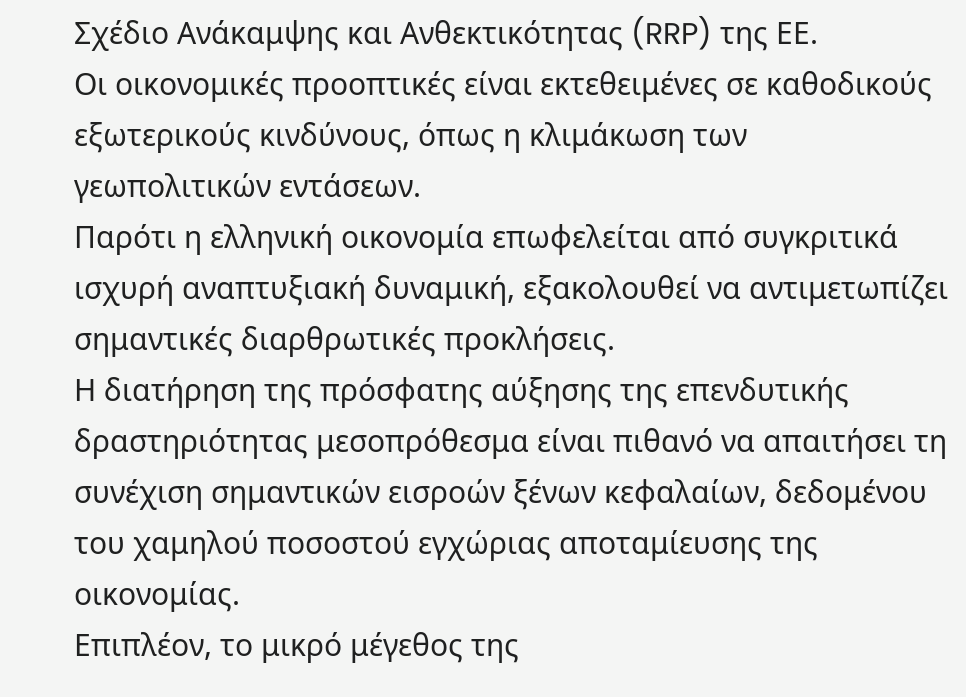Σχέδιο Ανάκαμψης και Ανθεκτικότητας (RRP) της ΕΕ.
Οι οικονομικές προοπτικές είναι εκτεθειμένες σε καθοδικούς εξωτερικούς κινδύνους, όπως η κλιμάκωση των γεωπολιτικών εντάσεων.
Παρότι η ελληνική οικονομία επωφελείται από συγκριτικά ισχυρή αναπτυξιακή δυναμική, εξακολουθεί να αντιμετωπίζει σημαντικές διαρθρωτικές προκλήσεις.
Η διατήρηση της πρόσφατης αύξησης της επενδυτικής δραστηριότητας μεσοπρόθεσμα είναι πιθανό να απαιτήσει τη συνέχιση σημαντικών εισροών ξένων κεφαλαίων, δεδομένου του χαμηλού ποσοστού εγχώριας αποταμίευσης της οικονομίας.
Επιπλέον, το μικρό μέγεθος της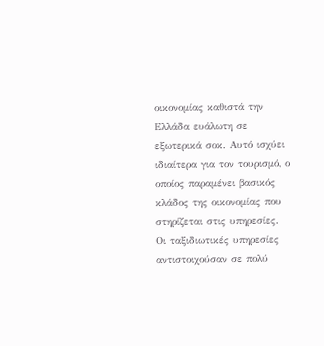οικονομίας καθιστά την Ελλάδα ευάλωτη σε εξωτερικά σοκ. Αυτό ισχύει ιδιαίτερα για τον τουρισμό, ο οποίος παραμένει βασικός κλάδος της οικονομίας που στηρίζεται στις υπηρεσίες.
Οι ταξιδιωτικές υπηρεσίες αντιστοιχούσαν σε πολύ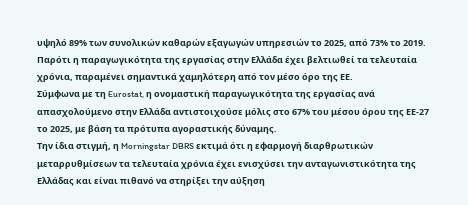υψηλό 89% των συνολικών καθαρών εξαγωγών υπηρεσιών το 2025, από 73% το 2019.
Παρότι η παραγωγικότητα της εργασίας στην Ελλάδα έχει βελτιωθεί τα τελευταία χρόνια, παραμένει σημαντικά χαμηλότερη από τον μέσο όρο της ΕΕ.
Σύμφωνα με τη Eurostat, η ονομαστική παραγωγικότητα της εργασίας ανά απασχολούμενο στην Ελλάδα αντιστοιχούσε μόλις στο 67% του μέσου όρου της ΕΕ-27 το 2025, με βάση τα πρότυπα αγοραστικής δύναμης.
Την ίδια στιγμή, η Morningstar DBRS εκτιμά ότι η εφαρμογή διαρθρωτικών μεταρρυθμίσεων τα τελευταία χρόνια έχει ενισχύσει την ανταγωνιστικότητα της Ελλάδας και είναι πιθανό να στηρίξει την αύξηση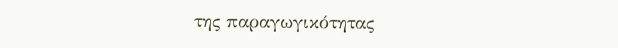της παραγωγικότητας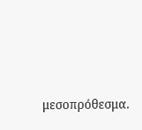μεσοπρόθεσμα.